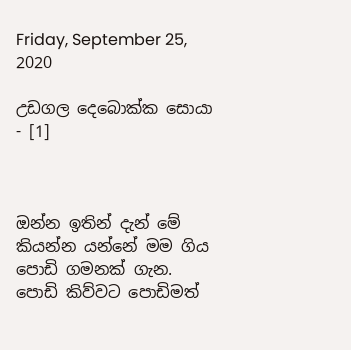Friday, September 25, 2020

උඩගල දෙබොක්ක සොයා - [1]



ඔන්න ඉතින් දැන් මේ කියන්න යන්නේ මම ගිය පොඩි ගමනක් ගැන. පොඩි කිව්වට පොඩිමත්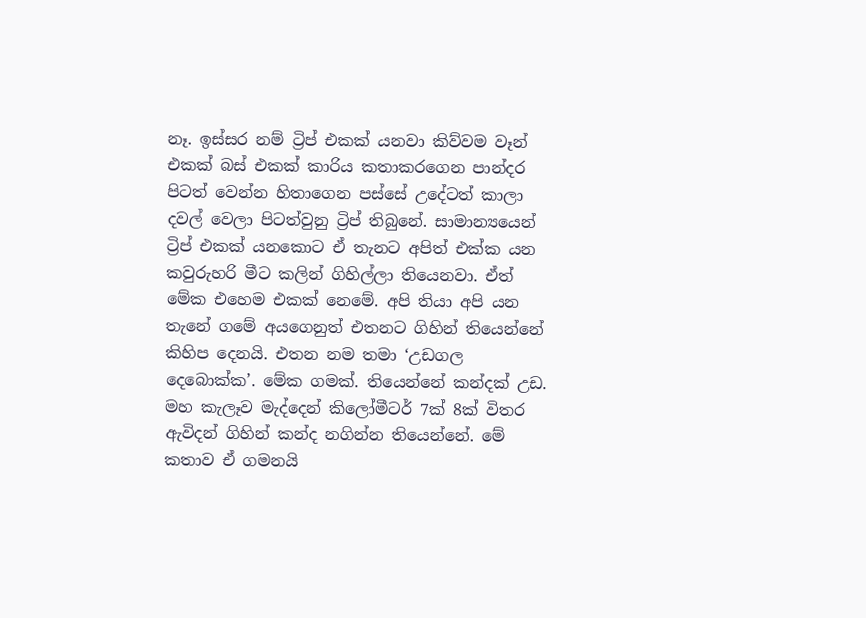නෑ. ඉස්සර නම් ට්‍රිප් එකක් යනවා කිව්වම වෑන් එකක් බස් එකක් කාරිය කතාකරගෙන පාන්දර පිටත් වෙන්න හිතාගෙන පස්සේ උදේටත් කාලා දවල් වෙලා පිටත්වුනු ට්‍රිප් තිබුනේ. සාමාන්‍යයෙන් ට්‍රිප් එකක් යනකොට ඒ තැනට අපිත් එක්ක යන කවුරුහරි මීට කලින් ගිහිල්ලා තියෙනවා. ඒත් මේක එහෙම එකක් නෙමේ. අපි තියා අපි යන තැනේ ගමේ අයගෙනුත් එතනට ගිහින් තියෙන්නේ කිහිප දෙනයි. එතන නම තමා ‘උඩගල දෙබොක්ක’. මේක ගමක්. තියෙන්නේ කන්දක් උඩ. මහ කැලෑව මැද්දෙන් කිලෝමීටර් 7ක් 8ක් විතර ඇවිදන් ගිහින් කන්ද නගින්න තියෙන්නේ. මේ කතාව ඒ ගමනයි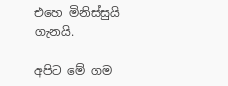එහෙ මිනිස්සුයි ගැනයි.

අපිට මේ ගම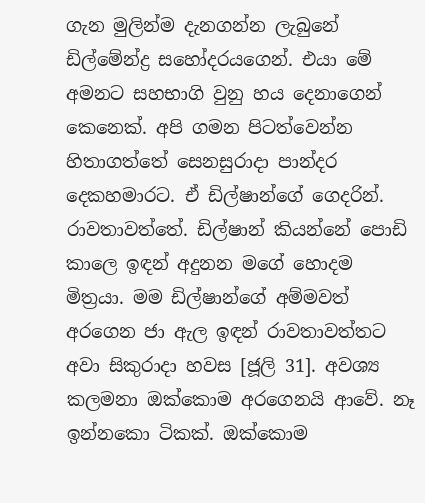ගැන මුලින්ම දැනගන්න ලැබුනේ ඩිල්මේන්ද්‍ර සහෝදරයගෙන්. එයා මේ අමනට සහභාගි වුනු හය දෙනාගෙන් කෙනෙක්. අපි ගමන පිටත්වෙන්න හිතාගත්තේ සෙනසුරාදා පාන්දර දෙකහමාරට. ඒ ඩිල්ෂාන්ගේ ගෙදරින්. රාවතාවත්තේ. ඩිල්ෂාන් කියන්නේ පොඩි කාලෙ ඉඳන් අදුනන මගේ හොදම මිත්‍රයා. මම ඩිල්ෂාන්ගේ අම්මවත් අරගෙන ජා ඇල ඉඳන් රාවතාවත්තට අවා සිකුරාදා හවස [ජූලි 31]. අවශ්‍ය කලමනා ඔක්කොම අරගෙනයි ආවේ. නෑ ඉන්නකො ටිකක්. ඔක්කොම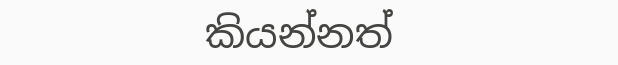කියන්නත්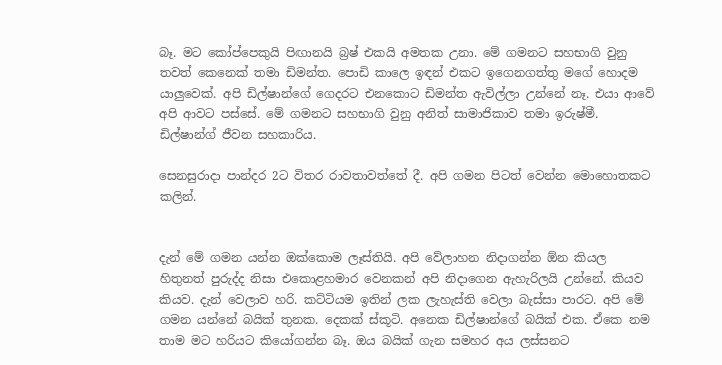බෑ. මට කෝප්පෙකුයි පිඟානයි බ්‍රෂ් එකයි අමතක උනා. මේ ගමනට සහභාගි වුනු තවත් කෙනෙක් තමා ඩිමන්ත. පොඩි කාලෙ ඉඳන් එකට ඉගෙනගත්තු මගේ හොදම යාලුවෙක්. අපි ඩිල්ෂාන්ගේ ගෙදරට එනකොට ඩිමන්ත ඇවිල්ලා උන්නේ නෑ. එයා ආවේ අපි ආවට පස්සේ. මේ ගමනට සහභාගි වුනු අනිත් සාමාජිකාව තමා ඉරුෂ්මී. ඩිල්ෂාන්ග් ජීවන සහකාරිය.

සෙනසුරාදා පාන්දර 2ට විතර රාවතාවත්තේ දී. අපි ගමන පිටත් වෙන්න මොහොතකට කලින්.


දැන් මේ ගමන යන්න ඔක්කොම ලෑස්තියි. අපි වේලාහන නිදාගන්න ඕන කියල හිතුනත් පුරුද්ද නිසා එකොළහමාර වෙනකන් අපි නිදාගෙන ඇහැරිලයි උන්නේ. කියව කියව. දැන් වෙලාව හරි. කට්ටියම ඉතින් ලක ලැහැස්ති වෙලා බැස්සා පාරට. අපි මේ ගමන යන්නේ බයික් තුනක. දෙකක් ස්කූටි. අනෙක ඩිල්ෂාන්ගේ බයික් එක. ඒකෙ නම තාම මට හරියට කියෝගන්න බෑ. ඔය බයික් ගැන සමහර අය ලස්සනට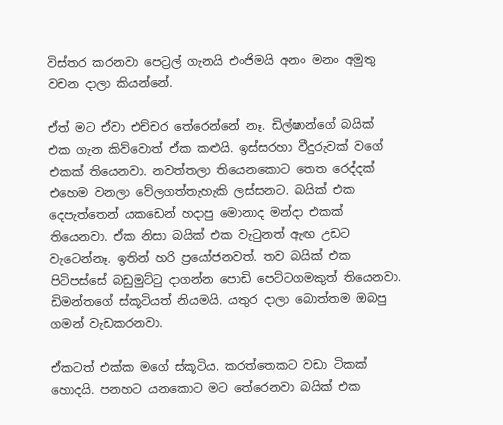විස්තර කරනවා පෙට්‍රල් ගැනයි එංජිමයි අනං මනං අමුතු වචන දාලා කියන්නේ.

ඒත් මට ඒවා එච්චර තේරෙන්නේ නෑ. ඩිල්ෂාන්ගේ බයික් එක ගැන කිව්වොත් ඒක කළුයි. ඉස්සරහා වීදුරුවක් වගේ එකක් තියෙනවා. නවත්තලා තියෙනකොට තෙත රෙද්දක් එහෙම වනලා වේලගත්තැහැකි ලස්සනට. බයික් එක දෙපැත්තෙන් යකඩෙන් හදාපු මොනාද මන්දා එකක් තියෙනවා. ඒක නිසා බයික් එක වැටුනත් ඇඟ උඩට වැටෙන්නෑ. ඉතින් හරි ප්‍රයෝජනවත්. තව බයික් එක පිටිපස්සේ බඩුමුට්ටු දාගන්න පොඩි පෙට්ටගමකුත් තියෙනවා. ඩිමන්තගේ ස්කූටියත් නියමයි. යතුර දාලා බොත්තම ඔබපු ගමන් වැඩකරනවා.

ඒකටත් එක්ක මගේ ස්කූටිය. කරත්තෙකට වඩා ටිකක් හොදයි. පනහට යනකොට මට තේරෙනවා බයික් එක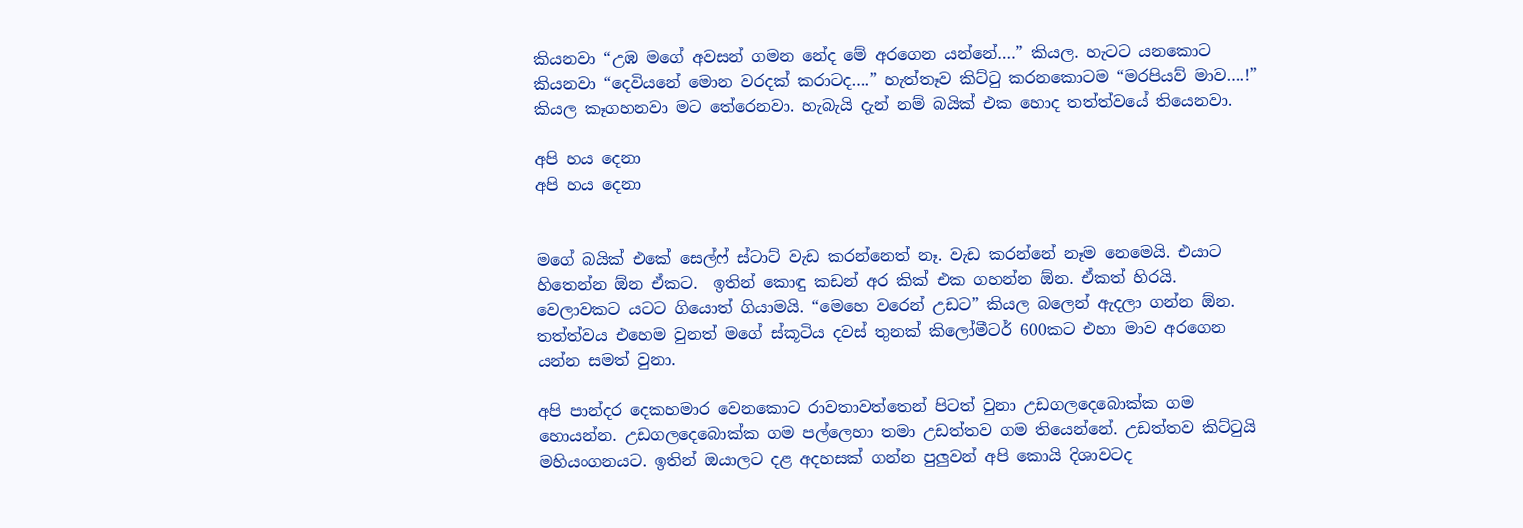කියනවා “උඹ මගේ අවසන් ගමන නේද මේ අරගෙන යන්නේ….” කියල. හැටට යනකොට කියනවා “දෙවියනේ මොන වරදක් කරාටද….” හැත්තෑව කිට්ටු කරනකොටම “මරපියව් මාව….!” කියල කෑගහනවා මට තේරෙනවා. හැබැයි දැන් නම් බයික් එක හොද තත්ත්වයේ තියෙනවා.

අපි හය දෙනා
අපි හය දෙනා


මගේ බයික් එකේ සෙල්ෆ් ස්ටාට් වැඩ කරන්නෙත් නෑ. වැඩ කරන්නේ නෑම නෙමෙයි. එයාට හිතෙන්න ඕන ඒකට.  ඉතින් කොඳු කඩන් අර කික් එක ගහන්න ඕන. ඒකත් හිරයි. වෙලාවකට යටට ගියොත් ගියාමයි. “මෙහෙ වරෙන් උඩට” කියල බලෙන් ඇදලා ගන්න ඕන. තත්ත්වය එහෙම වුනත් මගේ ස්කූටිය දවස් තුනක් කිලෝමීටර් 600කට එහා මාව අරගෙන යන්න සමත් වුනා.

අපි පාන්දර දෙකහමාර වෙනකොට රාවතාවත්තෙන් පිටත් වුනා උඩගලදෙබොක්ක ගම හොයන්න. උඩගලදෙබොක්ක ගම පල්ලෙහා තමා උඩත්තව ගම තියෙන්නේ. උඩත්තව කිට්ටුයි මහියංගනයට. ඉතින් ඔයාලට දළ අදහසක් ගන්න පුලුවන් අපි කොයි දිශාවටද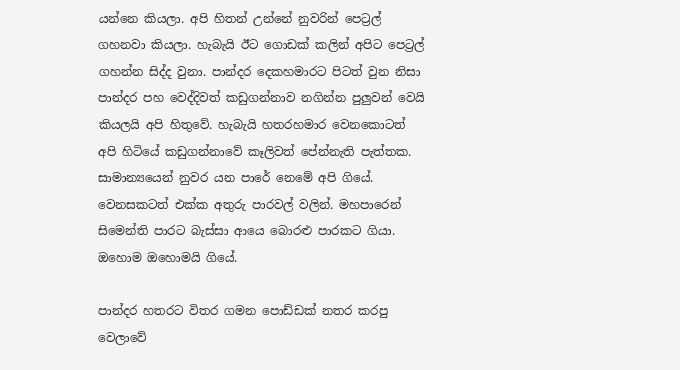යන්නෙ කියලා. අපි හිතන් උන්නේ නුවරින් පෙට්‍රල් ගහනවා කියලා. හැබැයි ඊට ගොඩක් කලින් අපිට පෙට්‍රල් ගහන්න සිද්ද වුනා. පාන්දර දෙකහමාරට පිටත් වුන නිසා පාන්දර පහ වෙද්දිවත් කඩුගන්නාව නගින්න පුලුවන් වෙයි කියලයි අපි හිතුවේ. හැබැයි හතරහමාර වෙනකොටත් අපි හිටියේ කඩුගන්නාවේ කෑලිවත් පේන්නැති පැත්තක. සාමාන්‍යයෙන් නුවර යන පාරේ නෙමේ අපි ගියේ. වෙනසකටත් එක්ක අතුරු පාරවල් වලින්. මහපාරෙන් සිමෙන්ති පාරට බැස්සා ආයෙ බොරළු පාරකට ගියා. ඔහොම ඔහොමයි ගියේ.

පාන්දර හතරට විතර ගමන පොඩ්ඩක් නතර කරපු වෙලාවේ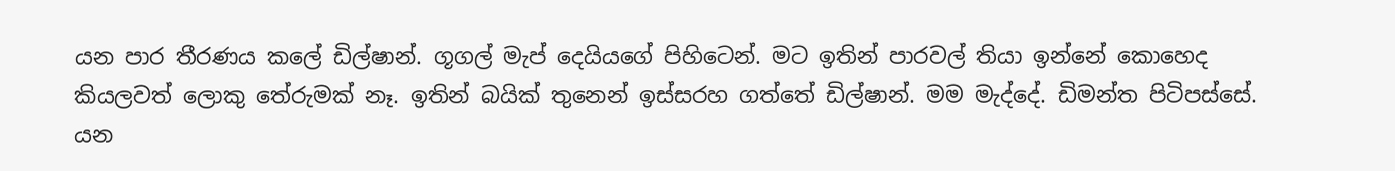යන පාර තීරණය කලේ ඩිල්ෂාන්. ගූගල් මැප් දෙයියගේ පිහිටෙන්. මට ඉතින් පාරවල් තියා ඉන්නේ කොහෙද කියලවත් ලොකු තේරුමක් නෑ. ඉතින් බයික් තුනෙන් ඉස්සරහ ගත්තේ ඩිල්ෂාන්. මම මැද්දේ. ඩිමන්ත පිටිපස්සේ. යන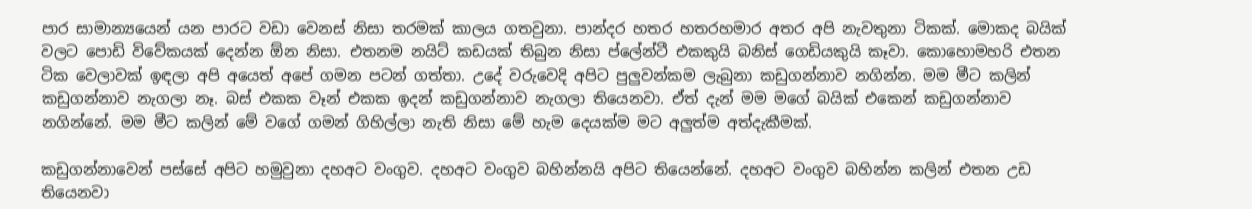පාර සාමාන්‍යයෙන් යන පාරට වඩා වෙනස් නිසා තරමක් කාලය ගතවුනා. පාන්දර හතර හතරහමාර අතර අපි නැවතුනා ටිකක්. මොකද බයික් වලට පොඩි විවේකයක් දෙන්න ඕන නිසා. එතනම නයිට් කඩයක් තිබුන නිසා ප්ලේන්ටී එකකුයි බනිස් ගෙඩියකුයි කෑවා. කොහොමහරි එතන ටික වෙලාවක් ඉඳලා අපි අයෙත් අපේ ගමන පටන් ගත්තා. උදේ වරුවෙදි අපිට පුලුවන්කම ලැබුනා කඩුගන්නාව නගින්න. මම මීට කලින් කඩුගන්නාව නැගලා නෑ. බස් එකක වෑන් එකක ඉදන් කඩුගන්නාව නැගලා තියෙනවා. ඒත් දැන් මම මගේ බයික් එකෙන් කඩුගන්නාව නගින්නේ. මම මීට කලින් මේ වගේ ගමන් ගිහිල්ලා නැති නිසා මේ හැම දෙයක්ම මට අලුත්ම අත්දැකීමක්.

කඩුගන්නාවෙන් පස්සේ අපිට හමුවුනා දහඅට වංගුව. දහඅට වංගුව බහින්නයි අපිට තියෙන්නේ. දහඅට වංගුව බහින්න කලින් එතන උඩ තියෙනවා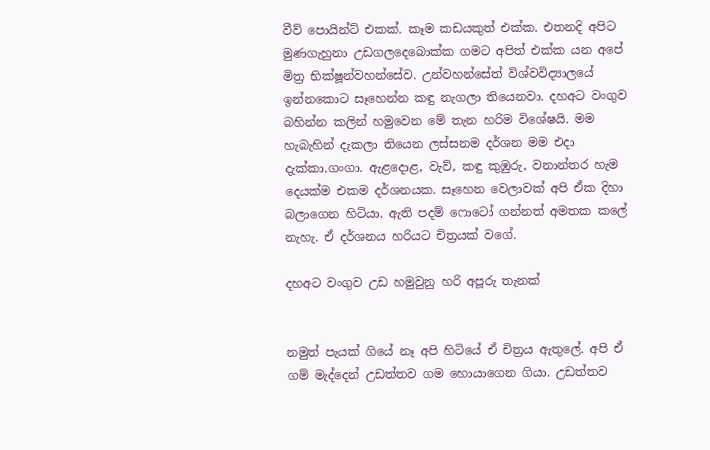වීව් පොයින්ට් එකක්. කෑම කඩයකුත් එක්ක. එතනදි අපිට මුණගැහුනා උඩගලදෙබොක්ක ගමට අපිත් එක්ක යන අපේ මිත්‍ර භික්ෂූන්වහන්සේව. උන්වහන්සේත් විශ්වවිද්‍යාලයේ ඉන්නකොට සෑහෙන්න කඳු නැගලා තියෙනවා. දහඅට වංගුව බහින්න කලින් හමුවෙන මේ තැන හරිම විශේෂයි. මම හැබැහින් දැකලා තියෙන ලස්සනම දර්ශන මම එදා දැක්කා.ගංගා. ඇළදොළ, වැව්, කඳු කුඹුරු, වනාන්තර හැම දෙයක්ම එකම දර්ශනයක. සෑහෙන වෙලාවක් අපි ඒක දිහා බලාගෙන හිටියා. ඇති පදම් ෆොටෝ ගන්නත් අමතක කලේ නැහැ. ඒ දර්ශනය හරියට චිත්‍රයක් වගේ.

දහඅට වංගුව උඩ හමුවුනු හරි අපූරු තැනක්


නමුත් පැයක් ගියේ නෑ අපි හිටියේ ඒ චිත්‍රය ඇතුලේ. අපි ඒ ගම් මැද්දෙන් උඩත්තව ගම හොයාගෙන ගියා. උඩත්තව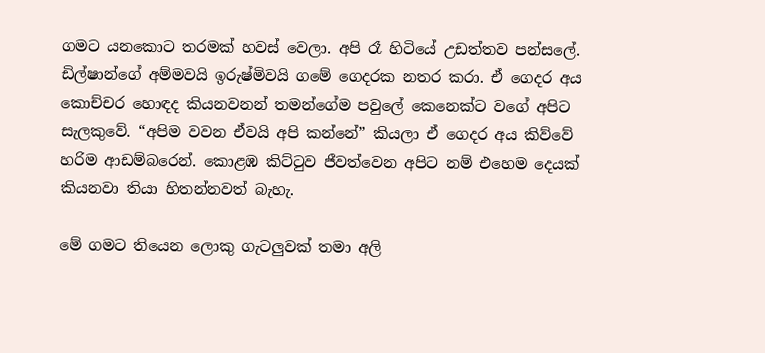ගමට යනකොට තරමක් හවස් වෙලා. අපි රෑ හිටියේ උඩත්තව පන්සලේ. ඩිල්ෂාන්ගේ අම්මවයි ඉරුෂ්මිවයි ගමේ ගෙදරක නතර කරා. ඒ ගෙදර අය කොච්චර හොඳද කියනවනන් තමන්ගේම පවුලේ කෙනෙක්ට වගේ අපිට සැලකුවේ. “අපිම වවන ඒවයි අපි කන්නේ” කියලා ඒ ගෙදර අය කිව්වේ හරිම ආඩම්බරෙන්. කොළඹ කිට්ටුව ජීවත්වෙන අපිට නම් එහෙම දෙයක් කියනවා තියා හිතන්නවත් බැහැ.

මේ ගමට තියෙන ලොකු ගැටලුවක් තමා අලි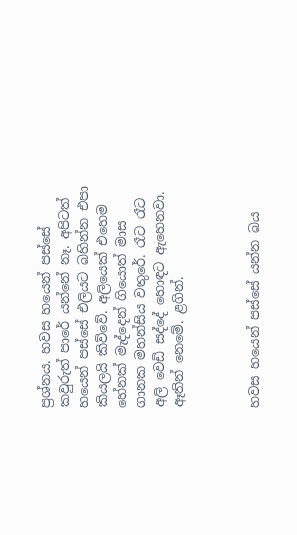ප්‍රශ්නය. හවස හයෙන් පස්සේ කවුරුත් පාරේ යන්නේ නෑ. අපිටත් හයෙන් පස්සේ එලියට බහින්න එපා කියලයි කිව්වේ. අලියෙක් එහෙම හේනක් මැද්දෙන් ගියොත් මාස ගානක මහන්සිය වතුරේ. රෑට රෑට අලි වෙඩි සද්දේ හොඳට ඇහෙනවා. ඈතින් නෙමේ. ළගින්.



හවස හයෙන් පස්සේ යන්න බය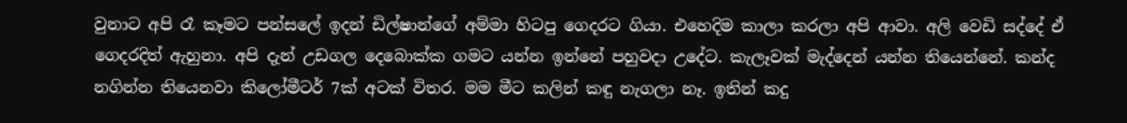වුනාට අපි රෑ කෑමට පන්සලේ ඉදන් ඩිල්ෂාන්ගේ අම්මා හිටපු ගෙදරට ගියා. එහෙදිම කාලා කරලා අපි ආවා. අලි වෙඩි සද්දේ ඒ ගෙදරදිත් ඇහුනා. අපි දැන් උඩගල දෙබොක්ක ගමට යන්න ඉන්නේ පහුවදා උදේට. කැලෑවක් මැද්දෙන් යන්න තියෙන්නේ. කන්ද නගින්න තියෙනවා කිලෝමීටර් 7ක් අටක් විතර. මම මීට කලින් කඳු නැගලා නෑ. ඉතින් කදු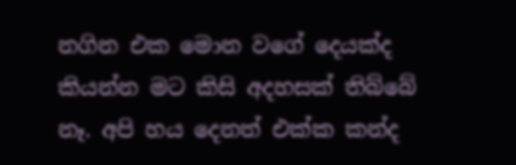නගින එක මොන වගේ දෙයක්ද කියන්න මට කිසි අදහසක් තිබ්බේ නෑ. අපි හය දෙනත් එක්ක කන්ද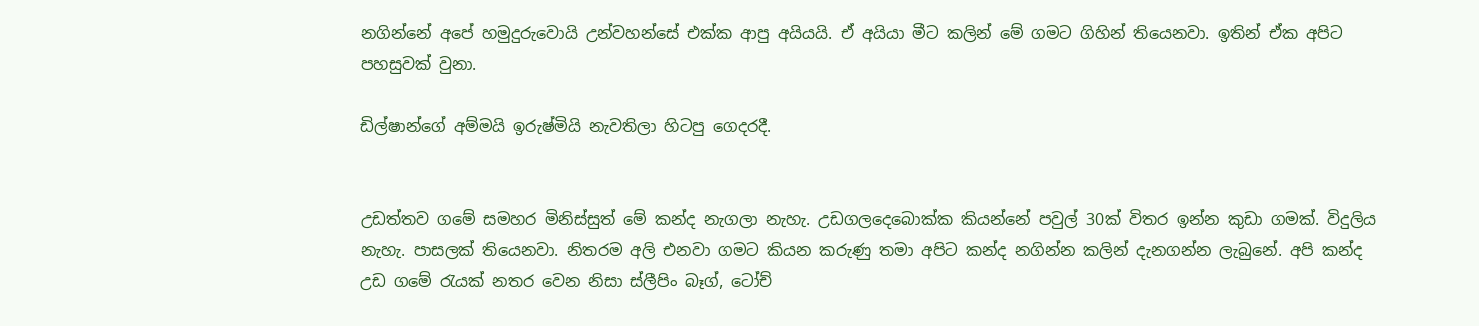නගින්නේ අපේ හමුදුරුවොයි උන්වහන්සේ එක්ක ආපු අයියයි. ඒ අයියා මීට කලින් මේ ගමට ගිහින් තියෙනවා. ඉතින් ඒක අපිට පහසුවක් වුනා.

ඩිල්ෂාන්ගේ අම්මයි ඉරුෂ්මියි නැවතිලා හිටපු ගෙදරදී.


උඩත්තව ගමේ සමහර මිනිස්සුත් මේ කන්ද නැගලා නැහැ. උඩගලදෙබොක්ක කියන්නේ පවුල් 30ක් විතර ඉන්න කුඩා ගමක්. විදුලිය නැහැ. පාසලක් තියෙනවා. නිතරම අලි එනවා ගමට කියන කරුණු තමා අපිට කන්ද නගින්න කලින් දැනගන්න ලැබුනේ. අපි කන්ද උඩ ගමේ රැයක් නතර වෙන නිසා ස්ලීපිං බෑග්, ටෝච්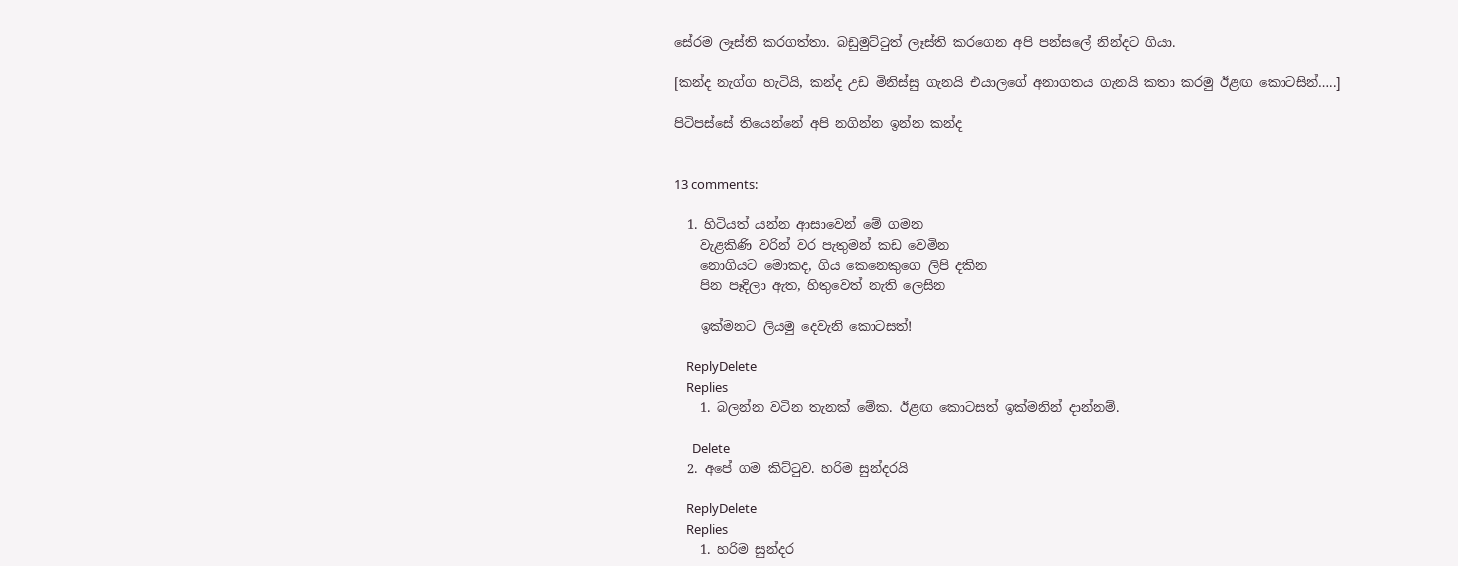සේරම ලෑස්ති කරගත්තා. බඩුමුට්ටුත් ලෑස්ති කරගෙන අපි පන්සලේ නින්දට ගියා.

[කන්ද නැග්ග හැටියි, කන්ද උඩ මිනිස්සු ගැනයි එයාලගේ අනාගතය ගැනයි කතා කරමු ඊළඟ කොටසින්…..]

පිටිපස්සේ තියෙන්නේ අපි නගින්න ඉන්න කන්ද


13 comments:

  1. හිටියත් යන්න ආසාවෙන් මේ ගමන
    වැළකිණි වරින් වර පැතුමන් කඩ වෙමින
    නොගියට මොකද, ගිය කෙනෙකුගෙ ලිපි දකින
    පින පෑදිලා ඇත, හිතුවෙත් නැති ලෙසින

    ඉක්මනට ලියමු දෙවැනි කොටසත්!

    ReplyDelete
    Replies
    1. බලන්න වටින තැනක් මේක. ඊළඟ කොටසත් ඉක්මනින් දාන්නම්.

      Delete
  2. අපේ ගම කිට්ටුව. හරිම සුන්දරයි

    ReplyDelete
    Replies
    1. හරිම සුන්දර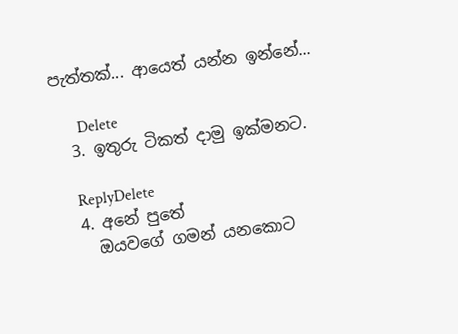පැත්තක්... ආයෙත් යන්න ඉන්නේ...

      Delete
  3. ඉතුරු ටිකත් දාමු ඉක්මනට.

    ReplyDelete
  4. අනේ පුතේ
    ඔයවගේ ගමන් යනකොට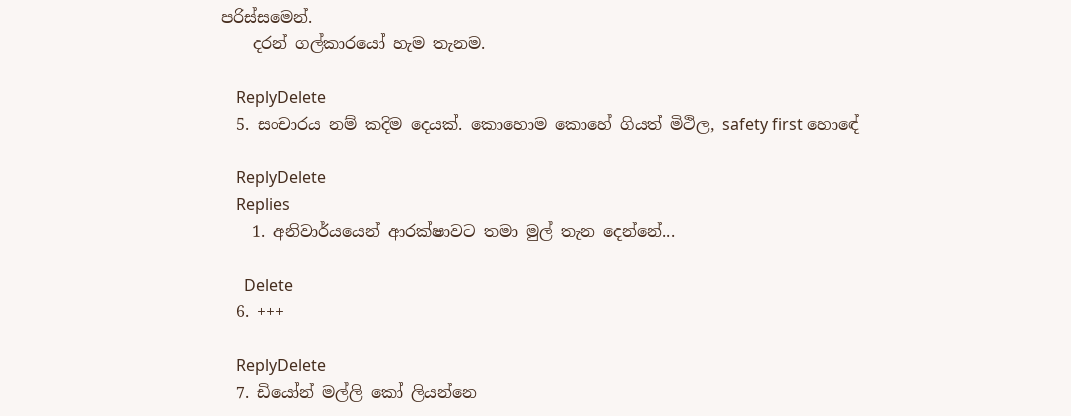පරිස්සමෙන්.
    දරන් ගල්කාරයෝ හැම තැනම.

    ReplyDelete
  5. සංචාරය නම් කදිම දෙයක්. කොහොම කොහේ ගියත් මිථිල, safety first හොඳේ

    ReplyDelete
    Replies
    1. අනිවාර්යයෙන් ආරක්ෂාවට තමා මුල් තැන දෙන්නේ...

      Delete
  6. +++

    ReplyDelete
  7. ඩියෝන් මල්ලි කෝ ලියන්නෙ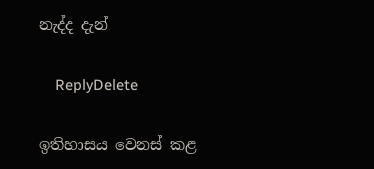නැද්ද දැන්

    ReplyDelete

ඉතිහාසය වෙනස් කළ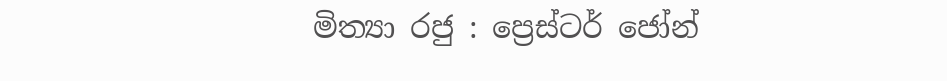මිත්‍යා රජු : ප්‍රෙස්ටර් ජෝන්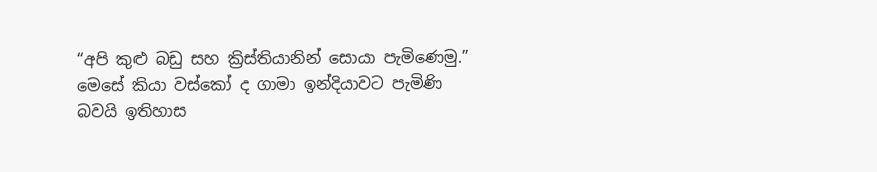“අපි කුළු බඩු සහ ක්‍රිස්තියානින් සොයා පැමිණෙමු.” මෙසේ කියා වස්කෝ ද ගාමා ඉන්දියාවට පැමිණි බවයි ඉතිහාස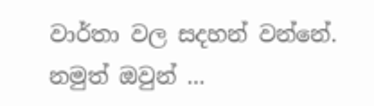වාර්තා වල සදහන් වන්නේ. නමුත් ඔවුන් ...